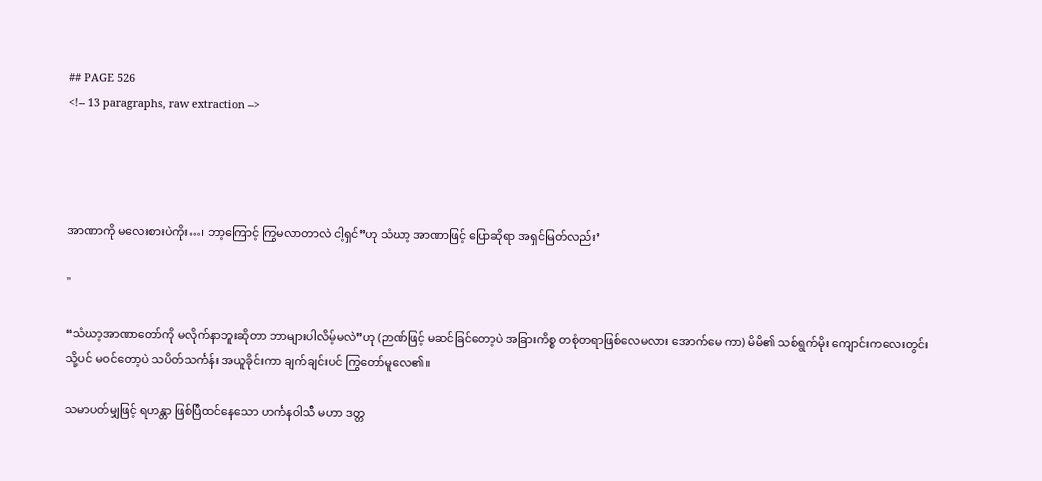## PAGE 526
<!-- 13 paragraphs, raw extraction -->




အာဏာကို မလေးစားပဲကိုး…၊ ဘာ့ကြောင့် ကြွမလာတာလဲ ငါ့ရှင်”ဟု သံဃာ့ အာဏာဖြင့် ပြောဆိုရာ အရှင်မြတ်လည်း’

"

“သံဃာ့အာဏာတော်ကို မလိုက်နာဘူးဆိုတာ ဘာများပါလိမ့်မလဲ”ဟု (ဉာဏ်ဖြင့် မဆင်ခြင်တော့ပဲ အခြားကိစ္စ တစုံတရာဖြစ်လေမလား အောက်မေ ကာ) မိမိ၏ သစ်ရွက်မိုး ကျောင်းကလေးတွင်းသို့ပင် မဝင်တော့ပဲ သပိတ်သင်္ကန်း အယူခိုင်းကာ ချက်ချင်းပင် ကြွတော်မူလေ၏။

သမာပတ်မျှဖြင့် ရဟန္တာ ဖြစ်ပြီထင်နေသော ဟင်္ကနဝါသီ မဟာ ဒတ္တ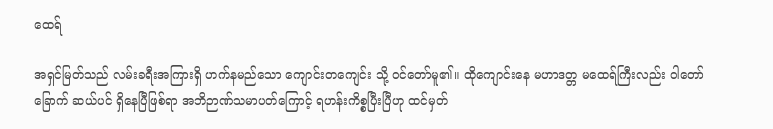ထေရ်

အရှင်မြတ်သည် လမ်းခရီးအကြားရှိ ဟက်နမည်သော ကျောင်းတကျေင်း သို့ ဝင်တော်မူ၏။ ထိုကျောင်းနေ မဟာဒတ္တ မထေရ်ကြီးလည်း ဝါတော်ခြောက် ဆယ်ပင် ရှိနေပြီဖြစ်ရာ အဘိဉာဏ်သမာပတ်ကြောင့် ရဟန်းကိစ္စပြီးပြီဟု ထင်မှတ်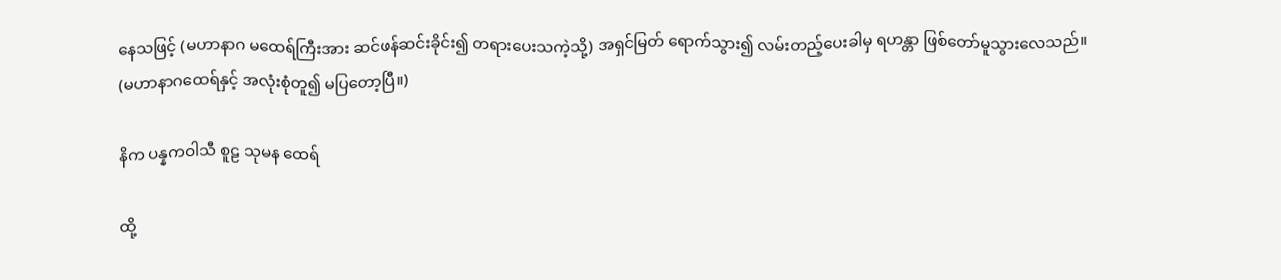နေသဖြင့် (မဟာနာဂ မထေရ်ကြီးအား ဆင်ဖန်ဆင်းခိုင်း၍ တရားပေးသကဲ့သို့) အရှင်မြတ် ရောက်သွား၍ လမ်းတည့်ပေးခါမှ ရဟန္တာ ဖြစ်တော်မူသွားလေသည်။
(မဟာနာဂထေရ်နှင့် အလုံးစုံတူ၍ မပြတော့ပြီ။)

နိက ပန္နကဝါသီ စူဠ သုမန ထေရ်

ထို့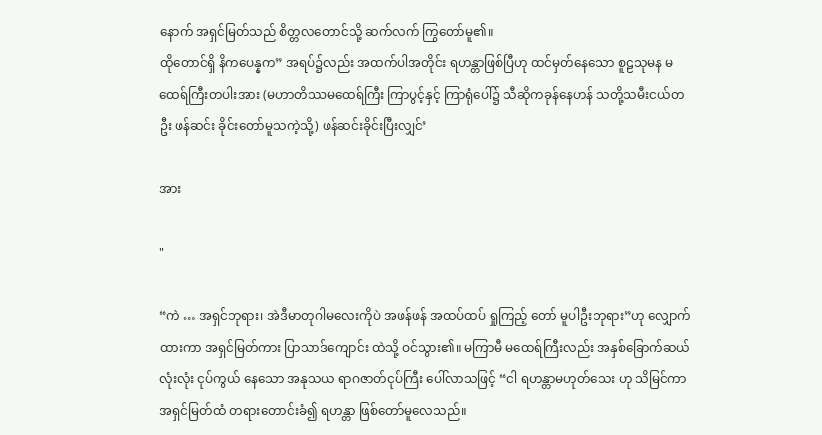နောက် အရှင်မြတ်သည် စိတ္တလတောင်သို့ ဆက်လက် ကြွတော်မူ၏။
ထိုတောင်ရှိ နိကပေန္နက” အရပ်၌လည်း အထက်ပါအတိုင်း ရဟန္တာဖြစ်ပြီဟု ထင်မှတ်နေသော စူဠသုမန မထေရ်ကြီးတပါးအား (မဟာတိဿမထေရ်ကြီး ကြာပွင့်နှင့် ကြာရုံပေါ်၌ သီဆိုကခုန်နေဟန် သတို့သမီးငယ်တဦး ဖန်ဆင်း ခိုင်းတော်မူသကဲ့သို့) ဖန်ဆင်းခိုင်းပြီးလျှင်’

အား

"

“ကဲ … အရှင်ဘုရား၊ အဲဒီမာတုဂါမလေးကိုပဲ အဖန်ဖန် အထပ်ထပ် ရှုကြည့် တော် မူပါဦးဘုရား”ဟု လျှောက်ထားကာ အရှင်မြတ်ကား ပြာသာဒ်ကျောင်း ထဲသို့ ဝင်သွား၏။ မကြာမီ မထေရ်ကြီးလည်း အနှစ်ခြောက်ဆယ်လုံးလုံး ငုပ်ကွယ် နေသော အနုသယ ရာဂဇာတ်ငုပ်ကြီး ပေါ်လာသဖြင့် “ငါ ရဟန္တာမဟုတ်သေး ဟု သိမြင်ကာ အရှင်မြတ်ထံ တရားတောင်းခံ၍ ရဟန္တာ ဖြစ်တော်မူလေသည်။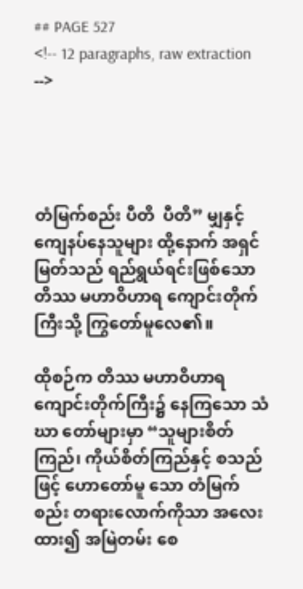## PAGE 527
<!-- 12 paragraphs, raw extraction -->




တံမြက်စည်း ပီတိ  ပီတိ” မျှနှင့် ကျေနပ်နေသူများ ထို့နောက် အရှင်မြတ်သည် ရည်ရွယ်ရင်းဖြစ်သော တိဿ မဟာဝိဟာရ ကျောင်းတိုက်ကြီးသို့ ကြွတော်မူလေ၏။

ထိုစဉ်က တိဿ မဟာဝိဟာရ ကျောင်းတိုက်ကြီး၌ နေကြသော သံဃာ တော်များမှာ “သူများစိတ်ကြည်၊ ကိုယ်စိတ်ကြည်နှင့် စသည်ဖြင့် ဟောတော်မူ သော တံမြက်စည်း တရားလောက်ကိုသာ အလေးထား၍ အမြဲတမ်း စေ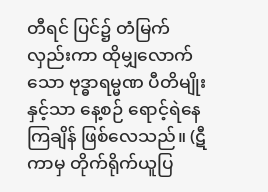တီရင် ပြင်၌ တံမြက်လှည်းကာ ထိုမျှလောက်သော ဗုဒ္ဓာရမ္မဏ ပီတိမျိုးနှင့်သာ နေ့စဉ် ရောင့်ရဲနေကြချိန် ဖြစ်လေသည်။ (ဋီကာမှ တိုက်ရိုက်ယူပြ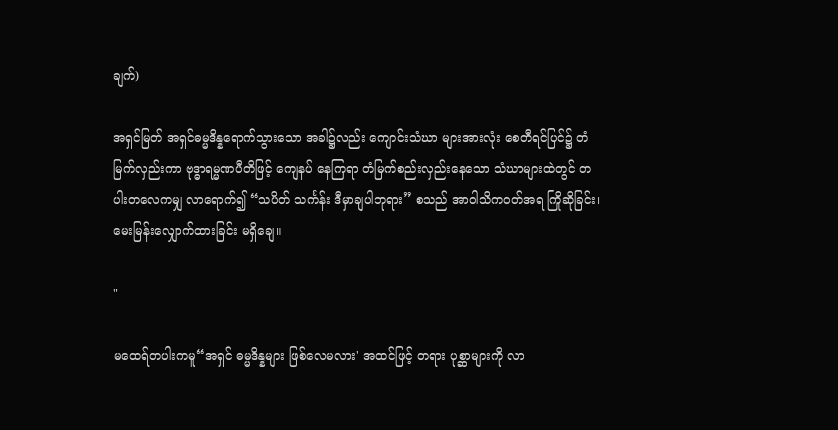ချက်)

အရှင်မြတ် အရှင်ဓမ္မဒိန္နရောက်သွားသော အခါ၌လည်း ကျောင်းသံဃာ များအားလုံး စေတီရင်ပြင်၌ တံမြက်လှည်းကာ ဗုဒ္ဓာရမ္မဏပီတိဖြင့် ကျေနပ် နေကြရာ တံမြက်စည်းလှည်းနေသော သံဃာများထဲတွင် တပါးတလေကမျှ လာရောက်၍ “သပိတ် သင်္ကန်း ဒီမှာချပါဘုရား” စသည် အာဝါသိကဝတ်အရ ကြိုဆိုခြင်း၊ မေးမြန်းလျှောက်ထားခြင်း မရှိချေ။

"

မထေရ်တပါးကမူ“အရှင် ဓမ္မဒိန္နများ ဖြစ်လေမလား' အထင်ဖြင့် တရား ပုစ္ဆာများကို လာ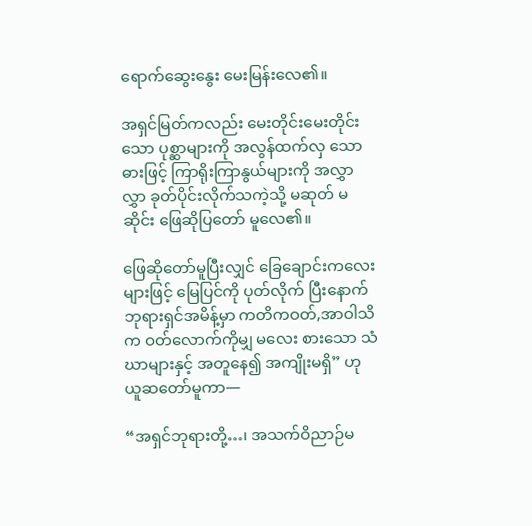ရောက်ဆွေးနွေး မေးမြန်းလေ၏။

အရှင်မြတ်ကလည်း မေးတိုင်းမေးတိုင်းသော ပုစ္ဆာများကို အလွန်ထက်လှ သောဓားဖြင့် ကြာရိုးကြာနွယ်များကို အလွှာလွှာ ခုတ်ပိုင်းလိုက်သကဲ့သို့ မဆုတ် မဆိုင်း ဖြေဆိုပြတော် မူလေ၏။

ဖြေဆိုတော်မူပြီးလျှင် ခြေချောင်းကလေးများဖြင့် မြေပြင်ကို ပုတ်လိုက် ပြီးနောက် ဘုရားရှင်အမိန့်မှာ ကတိကဝတ်,အာဝါသိက ဝတ်လောက်ကိုမျှ မလေး စားသော သံဃာများနှင့် အတူနေ၍ အကျိုးမရှိ” ဟု ယူဆတော်မူကာ—

“အရှင်ဘုရားတို့…၊ အသက်ဝိညာဉ်မ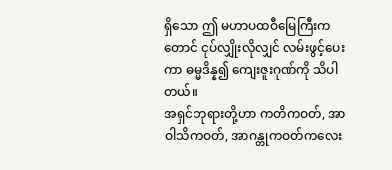ရှိသော ဤ မဟာပထဝီမြေကြီးက တောင် ငုပ်လျှိုးလိုလျှင် လမ်းဖွင့်ပေးကာ ဓမ္မဒိန္န၍ ကျေးဇူးဂုဏ်ကို သိပါတယ်။
အရှင်ဘုရားတို့ဟာ ကတိကဝတ်, အာဝါသိကဝတ်, အာဂန္တုကဝတ်ကလေး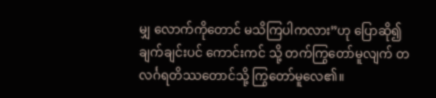မျှ လောက်ကိုတောင် မသိကြပါကလား”ဟု ပြောဆို၍ ချက်ချင်းပင် ကောင်းကင် သို့ တက်ကြွတော်မူလျက် တလင်္ဂရတိဿတောင်သို့ ကြွတော်မူလေ၏။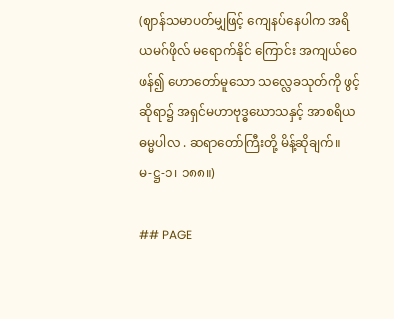(ဈာန်သမာပတ်မျှဖြင့် ကျေနပ်နေပါက အရိယမဂ်ဖိုလ် မရောက်နိုင် ကြောင်း အကျယ်ဝေဖန်၍ ဟောတော်မူသော သလ္လေခသုတ်ကို ဖွင့်ဆိုရာ၌ အရှင်မဟာဗုဒ္ဓဃောသနှင့် အာစရိယ ဓမ္မပါလ . ဆရာတော်ကြီးတို့ မိန့်ဆိုချက်။
မ-ဋ္ဌ-၁၊ ၁၈၈။)

## PAGE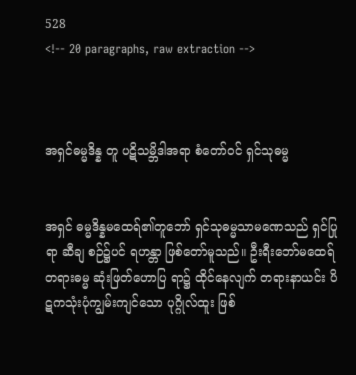528
<!-- 20 paragraphs, raw extraction -->



အရှင်ဓမ္မဒိန္န တူ ပဋိသမ္ဘိဒါအရာ စံတော်ဝင် ရှင်သုဓမ္မ


အရှင် ဓမ္မဒိန္နမထေရ်၏တူဘော် ရှင်သုဓမ္မသာမဏေသည် ရှင်ပြုရာ ဆီချ စဉ်၌ပင် ရဟန္တာ ဖြစ်တော်မူသည်။ ဦးရီးဘော်မထေရ် တရားဓမ္မ ဆုံးဖြတ်ဟောပြ ရာ၌ ထိုင်နေလျက် တရားနာယင်း ပိဋကသုံးပုံကျွမ်းကျင်သော ပုဂ္ဂိုလ်ထူး ဖြစ်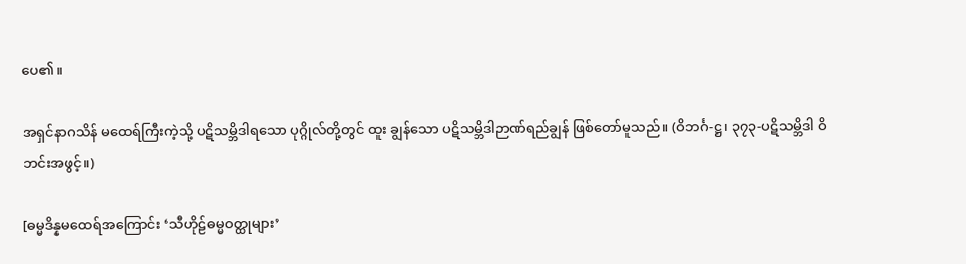ပေ၏။

အရှင်နာဂသိန် မထေရ်ကြီးကဲ့သို့ ပဋိသမ္ဘိဒါရသော ပုဂ္ဂိုလ်တို့တွင် ထူး ချွန်သော ပဋိသမ္ဘိဒါဉာဏ်ရည်ချွန် ဖြစ်တော်မူသည်။ (ဝိဘင်္ဂ-ဋ္ဌ၊ ၃၇၃-ပဋိသမ္ဘိဒါ ဝိဘင်းအဖွင့်။)

[ဓမ္မဒိန္နမထေရ်အကြောင်း ‘သီဟိုဠ်ဓမ္မဝတ္ထုများ’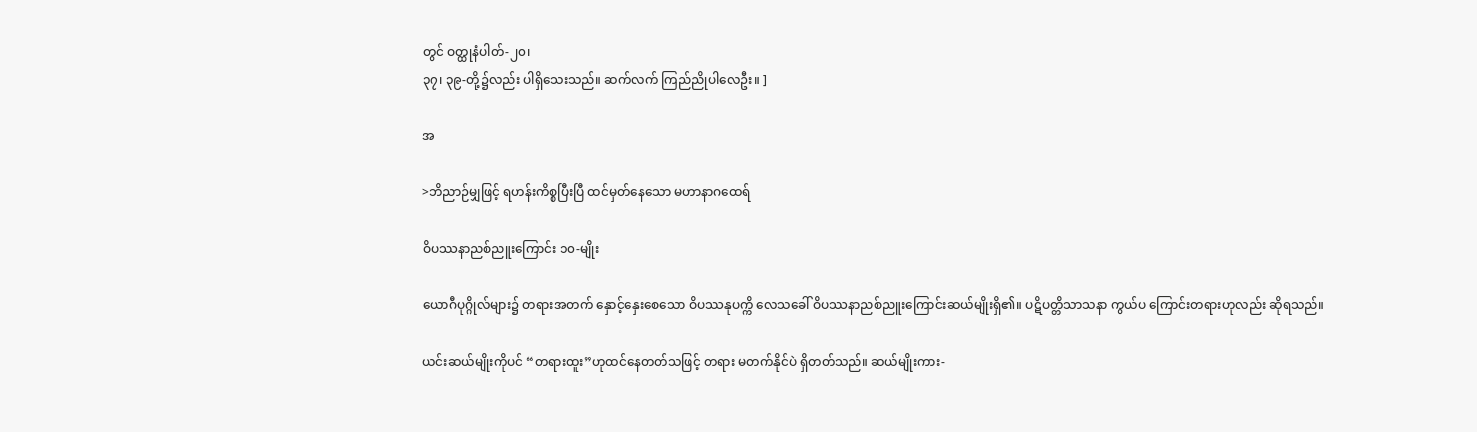တွင် ဝတ္ထုနံပါတ်-၂၀၊
၃၇၊ ၃၉-တို့၌လည်း ပါရှိသေးသည်။ ဆက်လက် ကြည်ညိုပါလေဦး။ ]

အ

>ဘိညာဉ်မျှဖြင့် ရဟန်းကိစ္စပြီးပြီ ထင်မှတ်နေသော မဟာနာဂထေရ်

ဝိပဿနာညစ်ညူးကြောင်း ၁၀-မျိုး

ယောဂီပုဂ္ဂိုလ်များ၌ တရားအတက် နှောင့်နှေးစေသော ဝိပဿနုပက္ကိ လေသခေါ် ဝိပဿနာညစ်ညူးကြောင်းဆယ်မျိုးရှိ၏။ ပဋိပတ္တိသာသနာ ကွယ်ပ ကြောင်းတရားဟုလည်း ဆိုရသည်။

ယင်းဆယ်မျိုးကိုပင် “တရားထူး”ဟုထင်နေတတ်သဖြင့် တရား မတက်နိုင်ပဲ ရှိတတ်သည်။ ဆယ်မျိုးကား-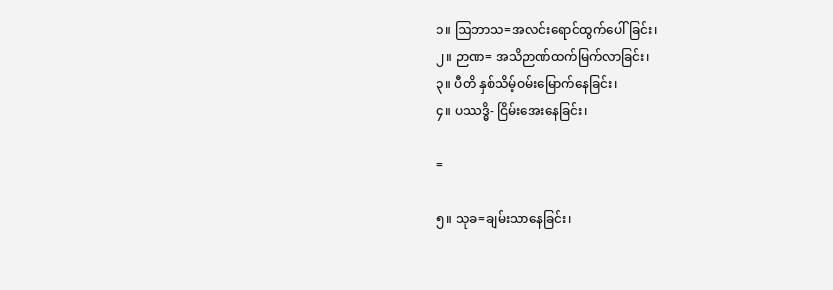၁။ ဩဘာသ=အလင်းရောင်ထွက်ပေါ်ခြင်း၊
၂။ ဉာဏ= အသိဉာဏ်ထက်မြက်လာခြင်း၊
၃။ ပီတိ နှစ်သိမ့်ဝမ်းမြောက်နေခြင်း၊
၄။ ပဿဒ္ဓိ- ငြိမ်းအေးနေခြင်း၊

=

၅။ သုခ=ချမ်းသာနေခြင်း၊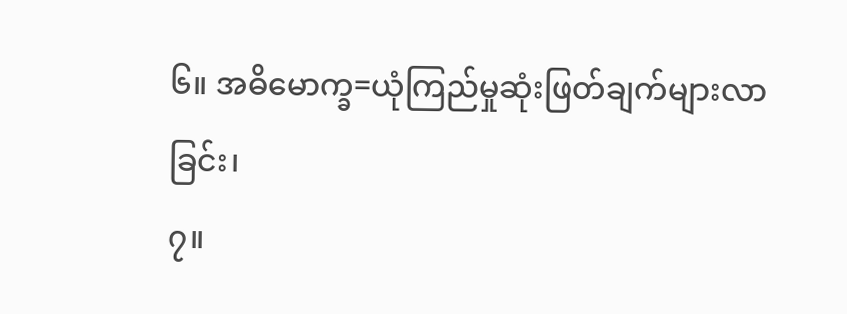၆။ အဓိမောက္ခ=ယုံကြည်မှုဆုံးဖြတ်ချက်များလာခြင်း၊
၇။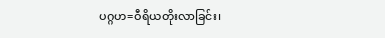ပဂ္ဂဟ=ဝီရိယတိုးလာခြင်း၊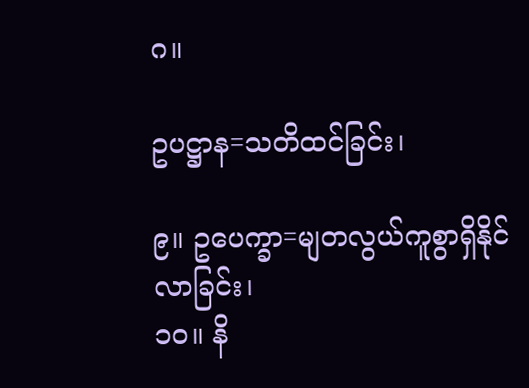ဂ။

ဥပဋ္ဌာန=သတိထင်ခြင်း၊

၉။ ဥပေက္ခာ=မျတလွယ်ကူစွာရှိနိုင်လာခြင်း၊
၁၀။ နိ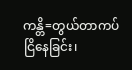ကန္တိ=တွယ်တာကပ်ငြိနေခြင်း၊